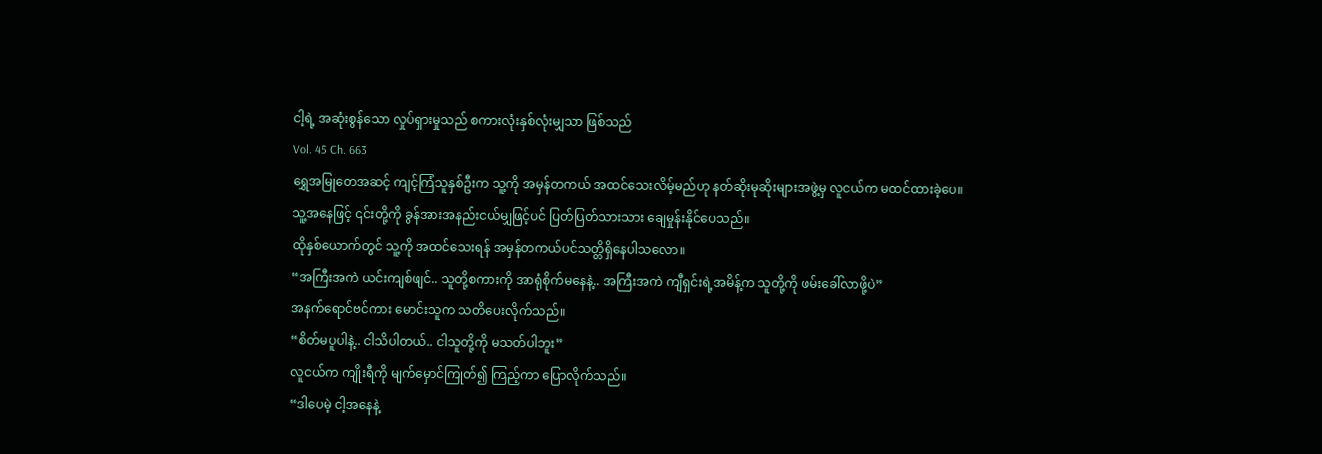ငါ့ရဲ့ အဆုံးစွန်သော လှုပ်ရှားမှုသည် စကားလုံးနှစ်လုံးမျှသာ ဖြစ်သည်
Vol. 45 Ch. 663
ရွှေအမြုတေအဆင့် ကျင့်ကြံသူနှစ်ဦးက သူ့ကို အမှန်တကယ် အထင်သေးလိမ့်မည်ဟု နတ်ဆိုးမုဆိုးများအဖွဲ့မှ လူငယ်က မထင်ထားခဲ့ပေ။
သူ့အနေဖြင့် ၎င်းတို့ကို ခွန်အားအနည်းငယ်မျှဖြင့်ပင် ပြတ်ပြတ်သားသား ချေမှုန်းနိုင်ပေသည်။
ထိုနှစ်ယောက်တွင် သူ့ကို အထင်သေးရန် အမှန်တကယ်ပင်သတ္တိရှိနေပါသလော။
“အကြီးအကဲ ယင်းကျစ်ဖျင်.. သူတို့စကားကို အာရုံစိုက်မနေနဲ့.. အကြီးအကဲ ကျီရှင်းရဲ့အမိန့်က သူတို့ကို ဖမ်းခေါ်လာဖို့ပဲ”
အနက်ရောင်ဗင်ကား မောင်းသူက သတိပေးလိုက်သည်။
“စိတ်မပူပါနဲ့.. ငါသိပါတယ်.. ငါသူတို့ကို မသတ်ပါဘူး”
လူငယ်က ကျိုးရီကို မျက်မှောင်ကြုတ်၍ ကြည့်ကာ ပြောလိုက်သည်။
“ဒါပေမဲ့ ငါ့အနေနဲ့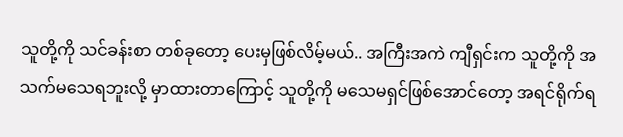သူတို့ကို သင်ခန်းစာ တစ်ခုတော့ ပေးမှဖြစ်လိမ့်မယ်.. အကြီးအကဲ ကျီရှင်းက သူတို့ကို အသက်မသေရဘူးလို့ မှာထားတာကြောင့် သူတို့ကို မသေမရှင်ဖြစ်အောင်တော့ အရင်ရိုက်ရ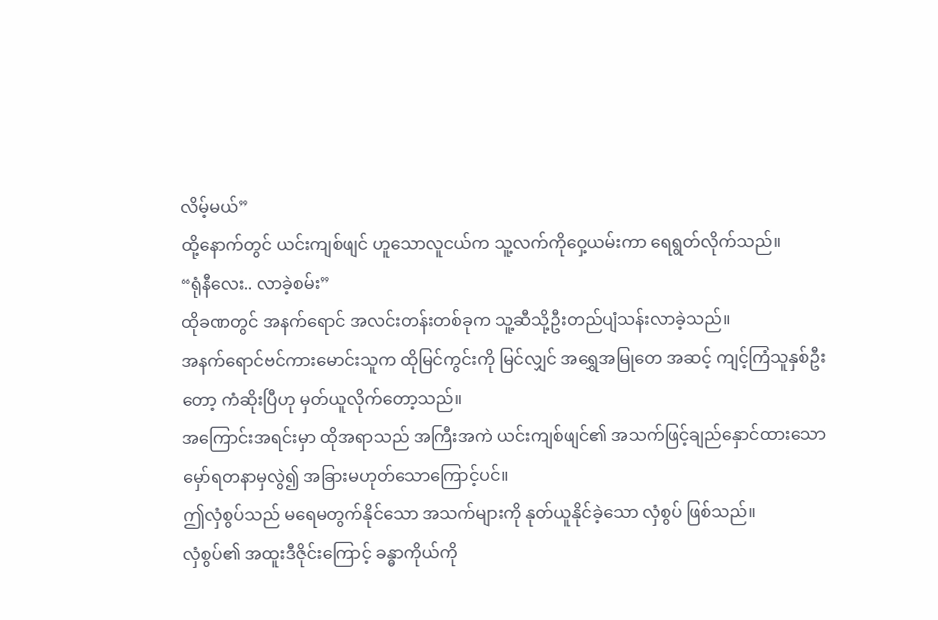လိမ့်မယ်”
ထို့နောက်တွင် ယင်းကျစ်ဖျင် ဟူသောလူငယ်က သူ့လက်ကိုဝှေ့ယမ်းကာ ရေရွတ်လိုက်သည်။
“ရုံနီလေး.. လာခဲ့စမ်း”
ထိုခဏတွင် အနက်ရောင် အလင်းတန်းတစ်ခုက သူ့ဆီသို့ဦးတည်ပျံသန်းလာခဲ့သည်။
အနက်ရောင်ဗင်ကားမောင်းသူက ထိုမြင်ကွင်းကို မြင်လျှင် အရွှေအမြုတေ အဆင့် ကျင့်ကြံသူနှစ်ဦးတော့ ကံဆိုးပြီဟု မှတ်ယူလိုက်တော့သည်။
အကြောင်းအရင်းမှာ ထိုအရာသည် အကြီးအကဲ ယင်းကျစ်ဖျင်၏ အသက်ဖြင့်ချည်နှောင်ထားသော မှော်ရတနာမှလွဲ၍ အခြားမဟုတ်သောကြောင့်ပင်။
ဤလှံစွပ်သည် မရေမတွက်နိုင်သော အသက်များကို နုတ်ယူနိုင်ခဲ့သော လှံစွပ် ဖြစ်သည်။
လှံစွပ်၏ အထူးဒီဇိုင်းကြောင့် ခန္ဓာကိုယ်ကို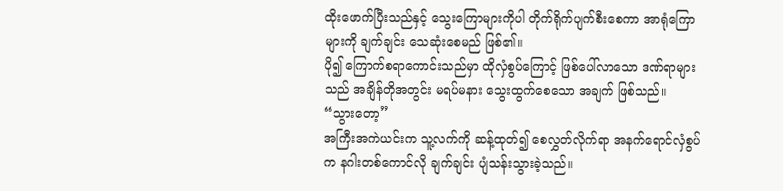ထိုးဖောက်ပြီးသည်နှင့် သွေးကြောများကိုပါ တိုက်ရိုက်ပျက်စီးစေကာ အာရုံကြောများကို ချက်ချင်း သေဆုံးစေမည် ဖြစ်၏။
ပို၍ ကြောက်စရာကောင်းသည်မှာ ထိုလှံစွပ်ကြောင့် ဖြစ်ပေါ်လာသော ဒဏ်ရာများသည် အချိန်တိုအတွင်း မရပ်မနား သွေးထွက်စေသော အချက် ဖြစ်သည်။
“သွားတော့”
အကြီးအကဲယင်းက သူ့လက်ကို ဆန့်ထုတ်၍ စေလွှတ်လိုက်ရာ အနက်ရောင်လှံစွပ်က နဂါးတစ်ကောင်လို ချက်ချင်း ပျံသန်းသွားခဲ့သည်။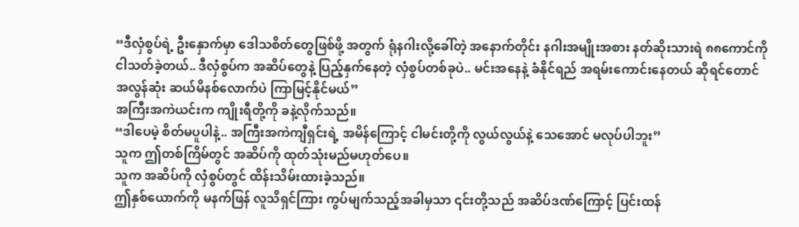“ဒီလှံစွပ်ရဲ့ ဦးနှောက်မှာ ဒေါသစိတ်တွေဖြစ်ဖို့ အတွက် ရုံနဂါးလို့ခေါ်တဲ့ အနောက်တိုင်း နဂါးအမျိုးအစား နတ်ဆိုးသားရဲ ၈၈ကောင်ကို ငါသတ်ခဲ့တယ်.. ဒီလှံစွပ်က အဆိပ်တွေနဲ့ ပြည့်နှက်နေတဲ့ လှံစွပ်တစ်ခုပဲ.. မင်းအနေနဲ့ ခံနိုင်ရည် အရမ်းကောင်းနေတယ် ဆိုရင်တောင် အလွန်ဆုံး ဆယ်မိနစ်လောက်ပဲ ကြာမြင့်နိုင်မယ်”
အကြီးအကဲယင်းက ကျိုးရီတို့ကို ခနဲ့လိုက်သည်။
“ဒါပေမဲ့ စိတ်မပူပါနဲ့.. အကြီးအကဲကျီရှင်းရဲ့ အမိန်ကြောင့် ငါမင်းတို့ကို လွယ်လွယ်နဲ့ သေအောင် မလုပ်ပါဘူး”
သူက ဤတစ်ကြိမ်တွင် အဆိပ်ကို ထုတ်သုံးမည်မဟုတ်ပေ။
သူက အဆိပ်ကို လှံစွပ်တွင် ထိန်းသိမ်းထားခဲ့သည်။
ဤနှစ်ယောက်ကို မနက်ဖြန် လူသိရှင်ကြား ကွပ်မျက်သည့်အခါမှသာ ၎င်းတို့သည် အဆိပ်ဒဏ်ကြောင့် ပြင်းထန်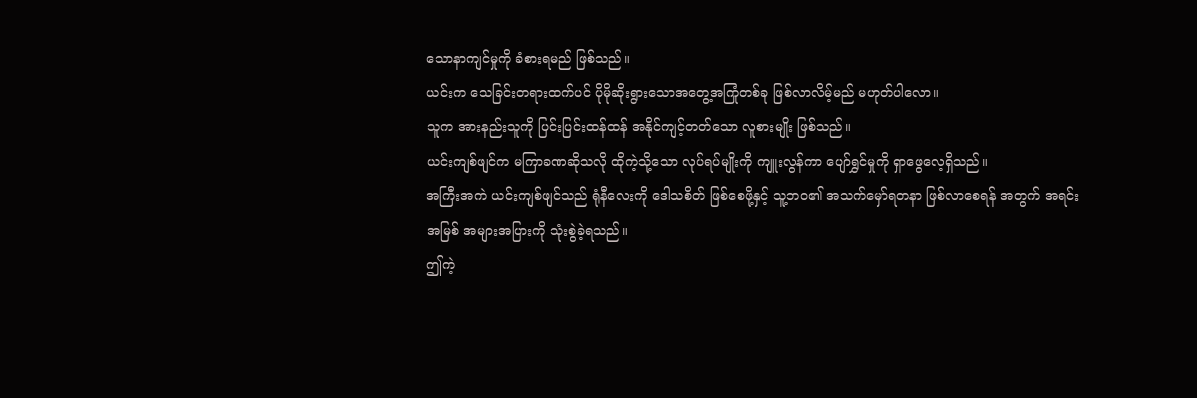သောနာကျင်မှုကို ခံစားရမည် ဖြစ်သည်။
ယင်းက သေခြင်းတရားထက်ပင် ပိုမိုဆိုးရွားသောအတွေ့အကြုံတစ်ခု ဖြစ်လာလိမ့်မည် မဟုတ်ပါလော။
သူက အားနည်းသူကို ပြင်းပြင်းထန်ထန် အနိုင်ကျင့်တတ်သော လူစားမျိုး ဖြစ်သည်။
ယင်းကျစ်ဖျင်က မကြာခဏဆိုသလို ထိုကဲ့သို့သော လုပ်ရပ်မျိုးကို ကျူးလွန်ကာ ပျော်ရွှင်မှုကို ရှာဖွေလေ့ရှိသည်။
အကြီးအကဲ ယင်းကျစ်ဖျင်သည် ရုံနီလေးကို ဒေါသစိတ် ဖြစ်စေဖို့နှင့် သူ့ဘဝ၏ အသက်မှော်ရတနာ ဖြစ်လာစေရန် အတွက် အရင်းအမြစ် အများအပြားကို သုံးစွဲခဲ့ရသည်။
ဤကဲ့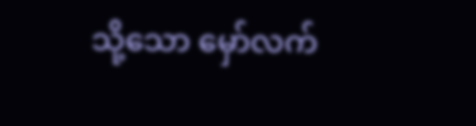သို့သော မှော်လက်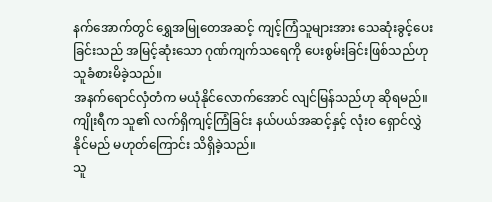နက်အောက်တွင် ရွှေအမြုတေအဆင့် ကျင့်ကြံသူများအား သေဆုံးခွင့်ပေးခြင်းသည် အမြင့်ဆုံးသော ဂုဏ်ကျက်သရေကို ပေးစွမ်းခြင်းဖြစ်သည်ဟု သူခံစားမိခဲ့သည်။
အနက်ရောင်လှံတံက မယုံနိုင်လောက်အောင် လျင်မြန်သည်ဟု ဆိုရမည်။
ကျိုးရီက သူ၏ လက်ရှိကျင့်ကြံခြင်း နယ်ပယ်အဆင့်နှင့် လုံးဝ ရှောင်လွှဲနိုင်မည် မဟုတ်ကြောင်း သိရှိခဲ့သည်။
သူ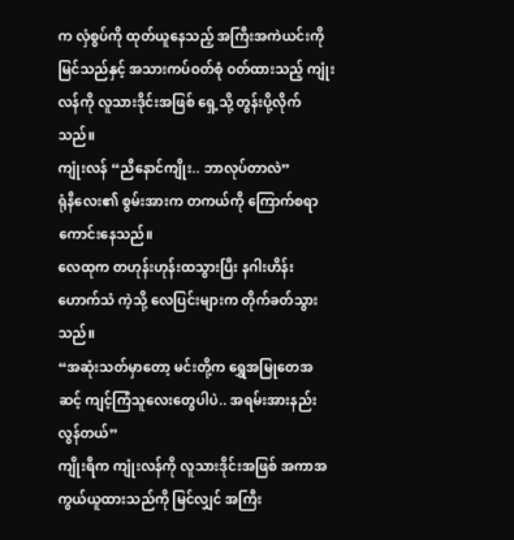က လှံစွပ်ကို ထုတ်ယူနေသည့် အကြီးအကဲယင်းကို မြင်သည်နှင့် အသားကပ်ဝတ်စုံ ဝတ်ထားသည့် ကျုံးလန်ကို လူသားဒိုင်းအဖြစ် ရှေ့သို့ တွန်းပို့လိုက်သည်။
ကျုံးလန် “ညီနောင်ကျိုး.. ဘာလုပ်တာလဲ”
ရုံနီလေး၏ စွမ်းအားက တကယ်ကို ကြောက်စရာကောင်းနေသည်။
လေထုက တဟုန်းဟုန်းထသွားပြီး နဂါးဟိန်းဟောက်သံ ကဲ့သို့ လေပြင်းများက တိုက်ခတ်သွားသည်။
“အဆုံးသတ်မှာတော့ မင်းတို့က ရွှေအမြုတေအဆင့် ကျင့်ကြံသူလေးတွေပါပဲ.. အရမ်းအားနည်းလွန်တယ်”
ကျိုးရီက ကျုံးလန်ကို လူသားဒိုင်းအဖြစ် အကာအကွယ်ယူထားသည်ကို မြင်လျှင် အကြီး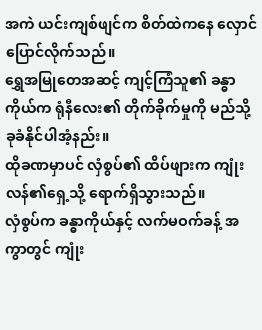အကဲ ယင်းကျစ်ဖျင်က စိတ်ထဲကနေ လှောင်ပြောင်လိုက်သည်။
ရွှေအမြုတေအဆင့် ကျင့်ကြံသူ၏ ခန္ဓာကိုယ်က ရုံနီလေး၏ တိုက်ခိုက်မှုကို မည်သို့ ခုခံနိုင်ပါအံ့နည်း။
ထိုခဏမှာပင် လှံစွပ်၏ ထိပ်ဖျားက ကျုံးလန်၏ရှေ့သို့ ရောက်ရှိသွားသည်။
လှံစွပ်က ခန္ဓာကိုယ်နှင့် လက်မဝက်ခန့် အကွာတွင် ကျုံး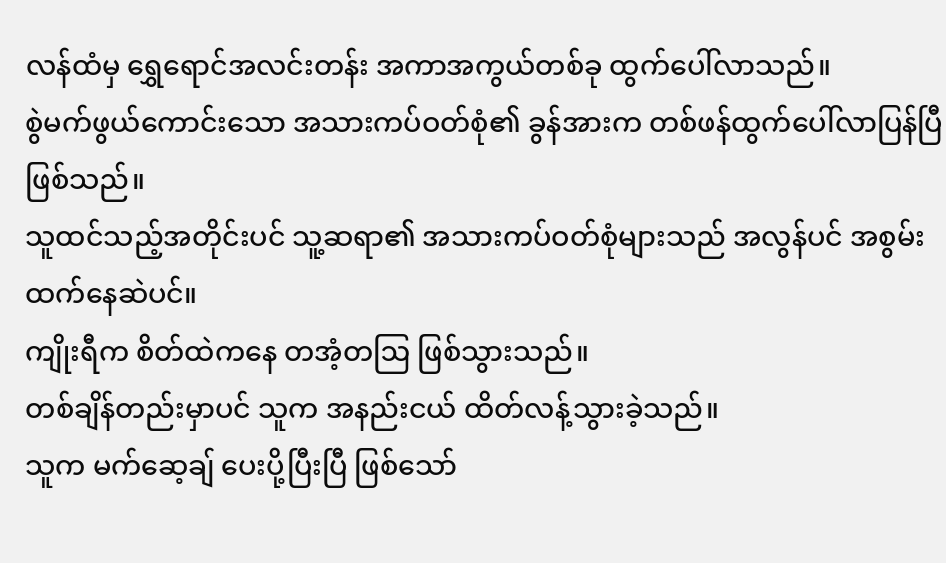လန်ထံမှ ရွှေရောင်အလင်းတန်း အကာအကွယ်တစ်ခု ထွက်ပေါ်လာသည်။
စွဲမက်ဖွယ်ကောင်းသော အသားကပ်ဝတ်စုံ၏ ခွန်အားက တစ်ဖန်ထွက်ပေါ်လာပြန်ပြီ ဖြစ်သည်။
သူထင်သည့်အတိုင်းပင် သူ့ဆရာ၏ အသားကပ်ဝတ်စုံများသည် အလွန်ပင် အစွမ်းထက်နေဆဲပင်။
ကျိုးရီက စိတ်ထဲကနေ တအံ့တဩ ဖြစ်သွားသည်။
တစ်ချိန်တည်းမှာပင် သူက အနည်းငယ် ထိတ်လန့်သွားခဲ့သည်။
သူက မက်ဆေ့ချ် ပေးပို့ပြီးပြီ ဖြစ်သော်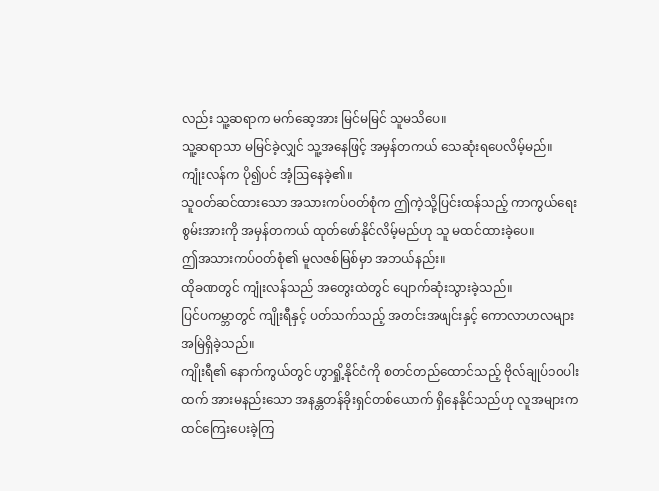လည်း သူ့ဆရာက မက်ဆေ့အား မြင်မမြင် သူမသိပေ။
သူ့ဆရာသာ မမြင်ခဲ့လျှင် သူ့အနေဖြင့် အမှန်တကယ် သေဆုံးရပေလိမ့်မည်။
ကျုံးလန်က ပို၍ပင် အံ့ဩနေခဲ့၏။
သူဝတ်ဆင်ထားသော အသားကပ်ဝတ်စုံက ဤကဲ့သို့ပြင်းထန်သည့် ကာကွယ်ရေးစွမ်းအားကို အမှန်တကယ် ထုတ်ဖော်နိုင်လိမ့်မည်ဟု သူ မထင်ထားခဲ့ပေ။
ဤအသားကပ်ဝတ်စုံ၏ မူလဇစ်မြစ်မှာ အဘယ်နည်း။
ထိုခဏတွင် ကျုံးလန်သည် အတွေးထဲတွင် ပျောက်ဆုံးသွားခဲ့သည်။
ပြင်ပကမ္ဘာတွင် ကျိုးရီနှင့် ပတ်သက်သည့် အတင်းအဖျင်းနှင့် ကောလာဟလများ အမြဲရှိခဲ့သည်။
ကျိုးရီ၏ နောက်ကွယ်တွင် ဟွာရှို့နိုင်ငံကို စတင်တည်ထောင်သည့် ဗိုလ်ချုပ်၁၀ပါးထက် အားမနည်းသော အနန္တတန်ခိုးရှင်တစ်ယောက် ရှိနေနိုင်သည်ဟု လူအများက ထင်ကြေးပေးခဲ့ကြ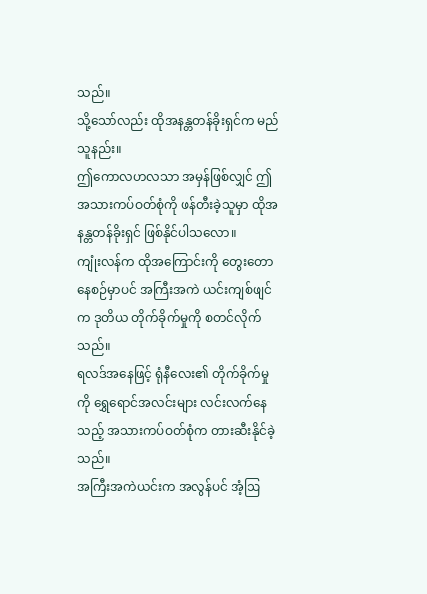သည်။
သို့သော်လည်း ထိုအနန္တတန်ခိုးရှင်က မည်သူနည်း။
ဤကောလဟလသာ အမှန်ဖြစ်လျှင် ဤအသားကပ်ဝတ်စုံကို ဖန်တီးခဲ့သူမှာ ထိုအနန္တတန်ခိုးရှင် ဖြစ်နိုင်ပါသလော။
ကျုံးလန်က ထိုအကြောင်းကို တွေးတောနေစဉ်မှာပင် အကြီးအကဲ ယင်းကျစ်ဖျင်က ဒုတိယ တိုက်ခိုက်မှုကို စတင်လိုက်သည်။
ရလဒ်အနေဖြင့် ရုံနီလေး၏ တိုက်ခိုက်မှုကို ရွှေရောင်အလင်းများ လင်းလက်နေသည့် အသားကပ်ဝတ်စုံက တားဆီးနိုင်ခဲ့သည်။
အကြီးအကဲယင်းက အလွန်ပင် အံ့ဩ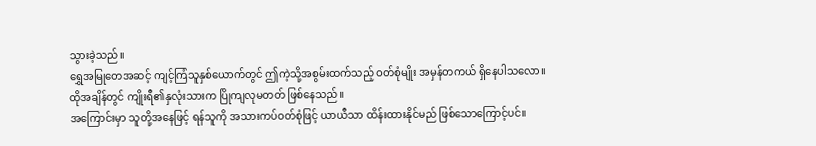သွားခဲ့သည်။
ရွှေအမြုတေအဆင့် ကျင့်ကြံသူနှစ်ယောက်တွင် ဤကဲ့သို့အစွမ်းထက်သည့် ဝတ်စုံမျိုး အမှန်တကယ် ရှိနေပါသလော။
ထိုအချိန်တွင် ကျိုးရီ၏နှလုံးသားက ပြိုကျလုမတတ် ဖြစ်နေသည်။
အကြောင်းမှာ သူတို့အနေဖြင့် ရန်သူကို အသားကပ်ဝတ်စုံဖြင့် ယာယီသာ ထိန်းထားနိုင်မည် ဖြစ်သောကြောင့်ပင်။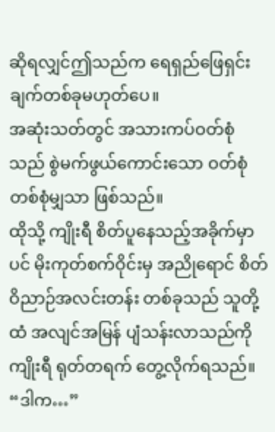ဆိုရလျှင်ဤသည်က ရေရှည်ဖြေရှင်းချက်တစ်ခုမဟုတ်ပေ။
အဆုံးသတ်တွင် အသားကပ်ဝတ်စုံသည် စွဲမက်ဖွယ်ကောင်းသော ဝတ်စုံတစ်စုံမျှသာ ဖြစ်သည်။
ထိုသို့ ကျိုးရီ စိတ်ပူနေသည့်အခိုက်မှာပင် မိုးကုတ်စက်ဝိုင်းမှ အညိုရောင် စိတ်ဝိညာဉ်အလင်းတန်း တစ်ခုသည် သူတို့ထံ အလျင်အမြန် ပျံသန်းလာသည်ကို ကျိုးရီ ရုတ်တရက် တွေ့လိုက်ရသည်။
“ဒါက…”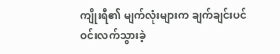ကျိုးရီ၏ မျက်လုံးများက ချက်ချင်းပင် ဝင်းလက်သွားခဲ့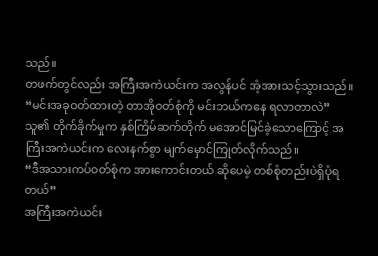သည်။
တဖက်တွင်လည်း အကြီးအကဲယင်းက အလွန်ပင် အံ့အားသင့်သွားသည်။
“မင်းအခုဝတ်ထားတဲ့ တာအိုဝတ်စုံကို မင်းဘယ်ကနေ ရလာတာလဲ”
သူ၏ တိုက်ခိုက်မှုက နှစ်ကြိမ်ဆက်တိုက် မအောင်မြင်ခဲ့သောကြောင့် အကြီးအကဲယင်းက လေးနက်စွာ မျက်မှောင်ကြုတ်လိုက်သည်။
“ဒီအသားကပ်ဝတ်စုံက အားကောင်းတယ် ဆိုပေမဲ့ တစ်စုံတည်းပဲရှိပုံရတယ်”
အကြီးအကဲယင်း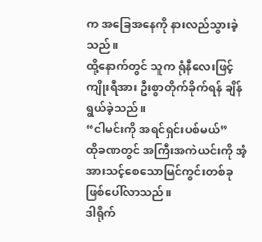က အခြေအနေကို နားလည်သွားခဲ့သည်။
ထို့နောက်တွင် သူက ရုံနီလေးဖြင့် ကျိုးရီအား ဦးစွာတိုက်ခိုက်ရန် ချိန်ရွယ်ခဲ့သည်။
“ငါမင်းကို အရင်ရှင်းပစ်မယ်”
ထိုခဏတွင် အကြီးအကဲယင်းကို အံ့အားသင့်စေသောမြင်ကွင်းတစ်ခု ဖြစ်ပေါ်လာသည်။
ဒါရိုက်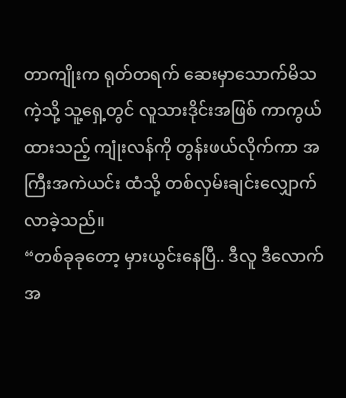တာကျိုးက ရုတ်တရက် ဆေးမှာသောက်မိသကဲ့သို့ သူ့ရှေ့တွင် လူသားဒိုင်းအဖြစ် ကာကွယ်ထားသည့် ကျုံးလန်ကို တွန်းဖယ်လိုက်ကာ အကြီးအကဲယင်း ထံသို့ တစ်လှမ်းချင်းလျှောက်လာခဲ့သည်။
“တစ်ခုခုတော့ မှားယွင်းနေပြီ.. ဒီလူ ဒီလောက် အ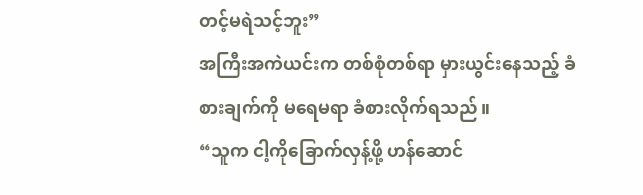တင့်မရဲသင့်ဘူး”
အကြီးအကဲယင်းက တစ်စုံတစ်ရာ မှားယွင်းနေသည့် ခံစားချက်ကို မရေမရာ ခံစားလိုက်ရသည်။
“သူက ငါ့ကိုခြောက်လှန့်ဖို့ ဟန်ဆောင်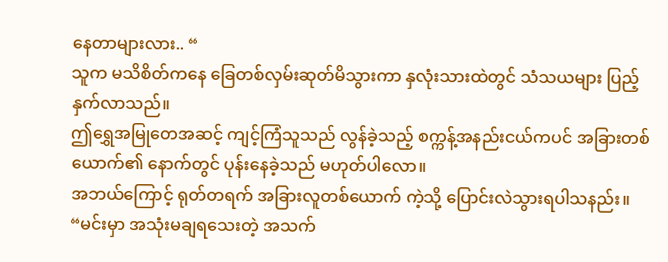နေတာများလား.. “
သူက မသိစိတ်ကနေ ခြေတစ်လှမ်းဆုတ်မိသွားကာ နှလုံးသားထဲတွင် သံသယများ ပြည့်နှက်လာသည်။
ဤရွှေအမြုတေအဆင့် ကျင့်ကြံသူသည် လွန်ခဲ့သည့် စက္ကန့်အနည်းငယ်ကပင် အခြားတစ်ယောက်၏ နောက်တွင် ပုန်းနေခဲ့သည် မဟုတ်ပါလော။
အဘယ်ကြောင့် ရုတ်တရက် အခြားလူတစ်ယောက် ကဲ့သို့ ပြောင်းလဲသွားရပါသနည်း။
“မင်းမှာ အသုံးမချရသေးတဲ့ အသက်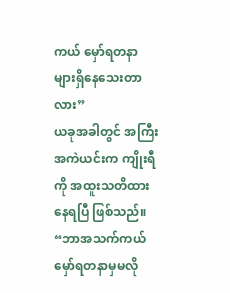ကယ် မှော်ရတနာများရှိနေသေးတာလား”
ယခုအခါတွင် အကြီးအကဲယင်းက ကျိုးရီကို အထူးသတိထားနေရပြီ ဖြစ်သည်။
“ဘာအသက်ကယ် မှော်ရတနာမှမလို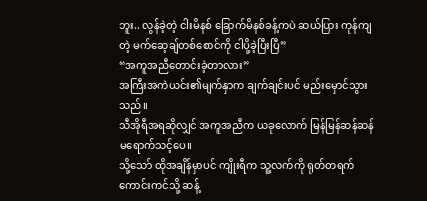ဘူး.. လွန်ခဲ့တဲ့ ငါးမိနစ် ခြောက်မိနစ်ခန့်ကပဲ ဆယ်ပြား ကုန်ကျတဲ့ မက်ဆေ့ချ်တစ်စောင်ကို ငါပို့ခဲ့ပြီးပြီ”
“အကူအညီတောင်းခဲ့တာလား”
အကြီးအကဲယင်း၏မျက်နှာက ချက်ချင်းပင် မည်းမှောင်သွားသည်။
သီအိုရီအရဆိုလျှင် အကူအညီက ယခုလောက် မြန်မြန်ဆန်ဆန် မရောက်သင့်ပေ။
သို့သော် ထိုအချိန်မှာပင် ကျိုးရီက သူ့လက်ကို ရုတ်တရက်ကောင်းကင်သို့ ဆန့်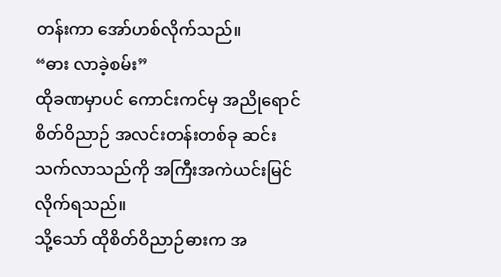တန်းကာ အော်ဟစ်လိုက်သည်။
“ဓား လာခဲ့စမ်း”
ထိုခဏမှာပင် ကောင်းကင်မှ အညိုရောင်စိတ်ဝိညာဉ် အလင်းတန်းတစ်ခု ဆင်းသက်လာသည်ကို အကြီးအကဲယင်းမြင်လိုက်ရသည်။
သို့သော် ထိုစိတ်ဝိညာဉ်ဓားက အ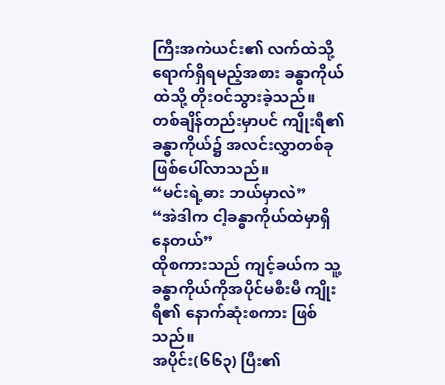ကြီးအကဲယင်း၏ လက်ထဲသို့ ရောက်ရှိရမည့်အစား ခန္ဓာကိုယ်ထဲသို့ တိုးဝင်သွားခဲ့သည်။
တစ်ချိန်တည်းမှာပင် ကျိုးရီ၏ ခန္ဓာကိုယ်၌ အလင်းလွှာတစ်ခု ဖြစ်ပေါ်လာသည်။
“မင်းရဲ့ဓား ဘယ်မှာလဲ”
“အဲဒါက ငါ့ခန္ဓာကိုယ်ထဲမှာရှိနေတယ်”
ထိုစကားသည် ကျင့်ခယ်က သူ့ခန္ဓာကိုယ်ကိုအပိုင်မစီးမီ ကျိုးရီ၏ နောက်ဆုံးစကား ဖြစ်သည်။
အပိုင်း(၆၆၃) ပြီး၏